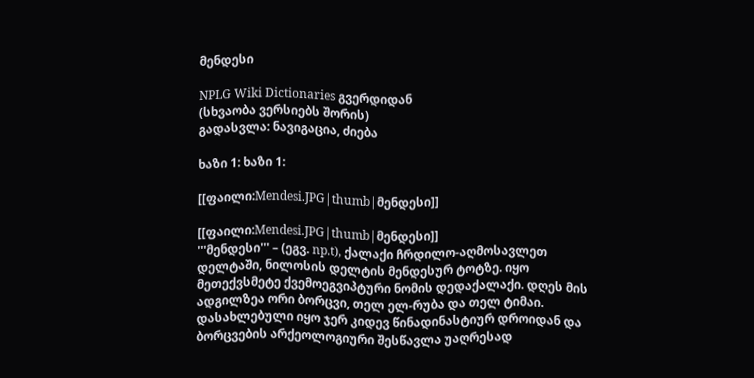მენდესი

NPLG Wiki Dictionaries გვერდიდან
(სხვაობა ვერსიებს შორის)
გადასვლა: ნავიგაცია, ძიება

ხაზი 1: ხაზი 1:

[[ფაილი:Mendesi.JPG|thumb|მენდესი]]

[[ფაილი:Mendesi.JPG|thumb|მენდესი]]
'''მენდესი''' – (ეგვ. np.t), ქალაქი ჩრდილო-აღმოსავლეთ დელტაში, ნილოსის დელტის მენდესურ ტოტზე. იყო მეთექვსმეტე ქვემოეგვიპტური ნომის დედაქალაქი. დღეს მის ადგილზეა ორი ბორცვი, თელ ელ-რუბა და თელ ტიმაი. დასახლებული იყო ჯერ კიდევ წინადინასტიურ დროიდან და ბორცვების არქეოლოგიური შესწავლა უაღრესად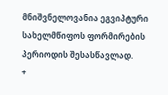მნიშვნელოვანია ეგვიპტური სახელმწიფოს ფორმირების პერიოდის შესასწავლად.
+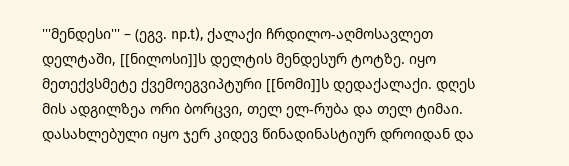'''მენდესი''' – (ეგვ. np.t), ქალაქი ჩრდილო-აღმოსავლეთ დელტაში, [[ნილოსი]]ს დელტის მენდესურ ტოტზე. იყო მეთექვსმეტე ქვემოეგვიპტური [[ნომი]]ს დედაქალაქი. დღეს მის ადგილზეა ორი ბორცვი, თელ ელ-რუბა და თელ ტიმაი. დასახლებული იყო ჯერ კიდევ წინადინასტიურ დროიდან და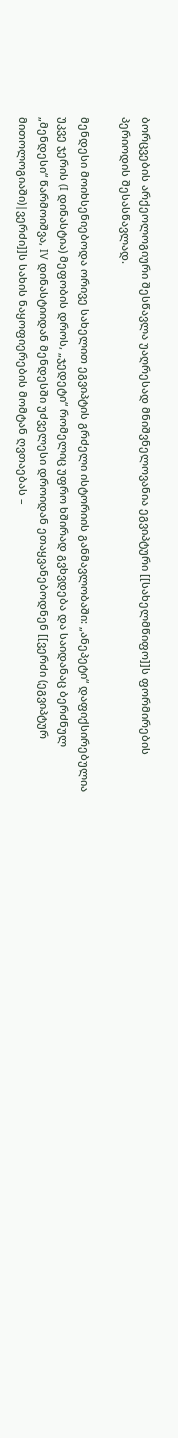ბორცვების არქეოლოგიური შესწავლა უაღრესად მნიშვნელოვანია ეგვიპტური [[სახელმწიფო]]ს ფორმირების პერიოდის შესასწავლად.

მენდესი მოიხსენიებოდა ორივე სახელით ეგვიპტის გრძელი ისტორიის განმავლობაში: „ანეპეტი“ დაფიქსირებულია უკვე ჯერის (I დინასტია) მეფობის დროს, „ჯედეტი“ რომელიც უფრო ხშირად გვხვდება და საიდანაც ბერძნულ „მენდესი“ წარმოიშვა, IV დინასტიიდან მენდესში უძველესი დროიდან ეთაყვანებოდნენ [[ვერძი (ეგვიპტურ მითოლოგიაში)|ვერძი]]ს სახის ნაყოფიერების მომტან ღვთაებას –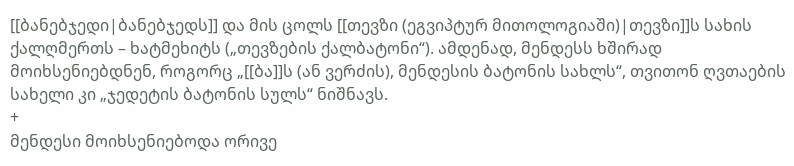[[ბანებჯედი|ბანებჯედს]] და მის ცოლს [[თევზი (ეგვიპტურ მითოლოგიაში)|თევზი]]ს სახის ქალღმერთს – ხატმეხიტს („თევზების ქალბატონი“). ამდენად, მენდესს ხშირად მოიხსენიებდნენ, როგორც „[[ბა]]ს (ან ვერძის), მენდესის ბატონის სახლს“, თვითონ ღვთაების სახელი კი „ჯედეტის ბატონის სულს“ ნიშნავს.
+
მენდესი მოიხსენიებოდა ორივე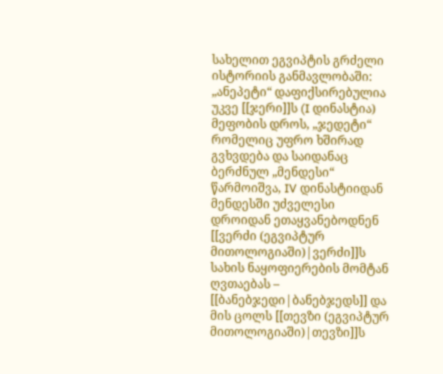სახელით ეგვიპტის გრძელი ისტორიის განმავლობაში: „ანეპეტი“ დაფიქსირებულია უკვე [[ჯერი]]ს (I დინასტია) მეფობის დროს, „ჯედეტი“ რომელიც უფრო ხშირად გვხვდება და საიდანაც ბერძნულ „მენდესი“ წარმოიშვა, IV დინასტიიდან მენდესში უძველესი დროიდან ეთაყვანებოდნენ [[ვერძი (ეგვიპტურ მითოლოგიაში)|ვერძი]]ს სახის ნაყოფიერების მომტან ღვთაებას – [[ბანებჯედი|ბანებჯედს]] და მის ცოლს [[თევზი (ეგვიპტურ მითოლოგიაში)|თევზი]]ს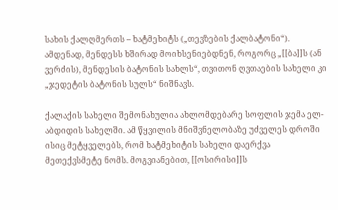სახის ქალღმერთს – ხატმეხიტს („თევზების ქალბატონი“). ამდენად, მენდესს ხშირად მოიხსენიებდნენ, როგორც „[[ბა]]ს (ან ვერძის), მენდესის ბატონის სახლს“, თვითონ ღვთაების სახელი კი „ჯედეტის ბატონის სულს“ ნიშნავს.

ქალაქის სახელი შემონახულია ახლომდებარე სოფლის ჯემა ელ-აბდიდის სახელში. ამ წყვილის მნიშვნელობაზე უძველეს დროში ისიც მეტყველებს, რომ ხატმეხიტის სახელი დაერქვა მეთექვსმეტე ნომს. მოგვიანებით, [[ოსირისი]]ს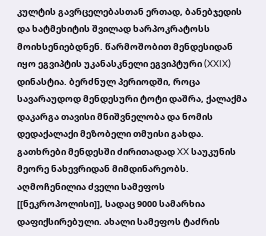კულტის გავრცელებასთან ერთად, ბანებჯედის და ხატმეხიტის შვილად ხარპოკრატოსს მოიხსენიებდნენ. წარმოშობით მენდესიდან იყო ეგვიპტის უკანასკნელი ეგვიპტური (XXIX) დინასტია. ბერძნულ პერიოდში, როცა სავარაუდოდ მენდესური ტოტი დაშრა, ქალაქმა დაკარგა თავისი მნიშვნელობა და ნომის დედაქალაქი მეზობელი თმუისი გახდა. გათხრები მენდესში ძირითადად XX საუკუნის მეორე ნახევრიდან მიმდინარეობს. აღმოჩენილია ძველი სამეფოს [[ნეკროპოლისი]], სადაც 9000 სამარხია დაფიქსირებული. ახალი სამეფოს ტაძრის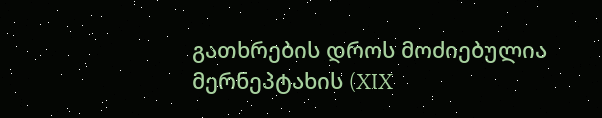გათხრების დროს მოძიებულია მერნეპტახის (XIX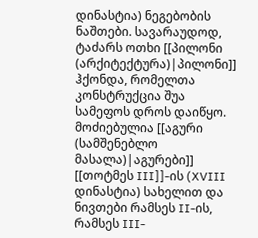დინასტია) ნეგებობის ნაშთები. სავარაუდოდ, ტაძარს ოთხი [[პილონი (არქიტექტურა)|პილონი]] ჰქონდა, რომელთა კონსტრუქცია შუა სამეფოს დროს დაიწყო. მოძიებულია [[აგური (სამშენებლო მასალა)|აგურები]] [[თოტმეს III]]-ის (XVIII დინასტია) სახელით და ნივთები რამსეს II-ის, რამსეს III-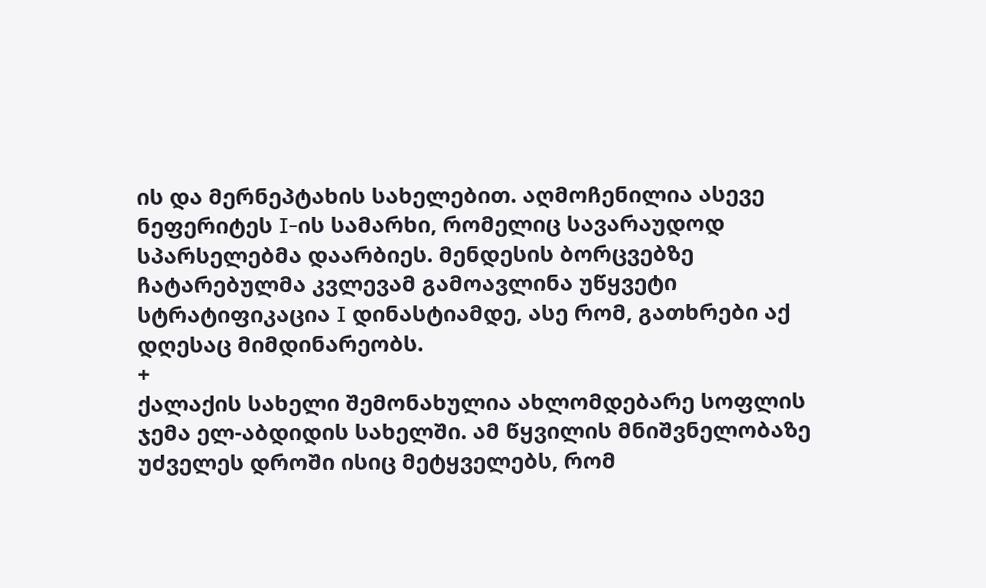ის და მერნეპტახის სახელებით. აღმოჩენილია ასევე ნეფერიტეს I-ის სამარხი, რომელიც სავარაუდოდ სპარსელებმა დაარბიეს. მენდესის ბორცვებზე ჩატარებულმა კვლევამ გამოავლინა უწყვეტი სტრატიფიკაცია I დინასტიამდე, ასე რომ, გათხრები აქ დღესაც მიმდინარეობს.
+
ქალაქის სახელი შემონახულია ახლომდებარე სოფლის ჯემა ელ-აბდიდის სახელში. ამ წყვილის მნიშვნელობაზე უძველეს დროში ისიც მეტყველებს, რომ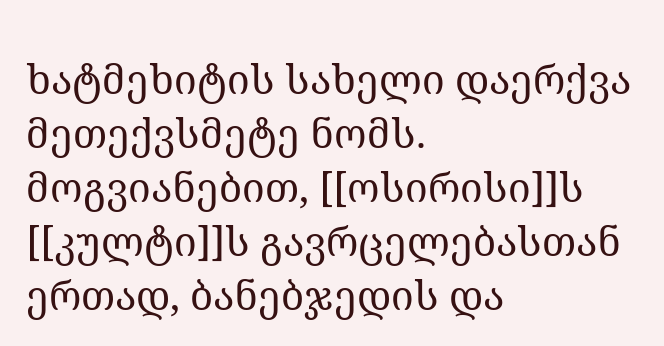ხატმეხიტის სახელი დაერქვა მეთექვსმეტე ნომს. მოგვიანებით, [[ოსირისი]]ს [[კულტი]]ს გავრცელებასთან ერთად, ბანებჯედის და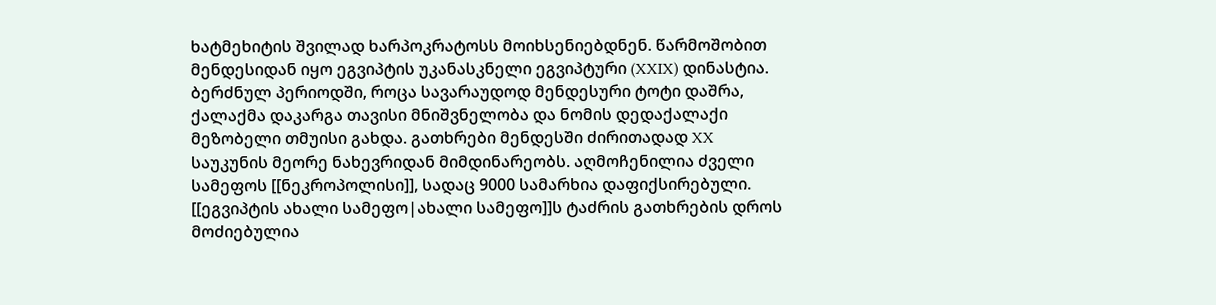ხატმეხიტის შვილად ხარპოკრატოსს მოიხსენიებდნენ. წარმოშობით მენდესიდან იყო ეგვიპტის უკანასკნელი ეგვიპტური (XXIX) დინასტია. ბერძნულ პერიოდში, როცა სავარაუდოდ მენდესური ტოტი დაშრა, ქალაქმა დაკარგა თავისი მნიშვნელობა და ნომის დედაქალაქი მეზობელი თმუისი გახდა. გათხრები მენდესში ძირითადად XX საუკუნის მეორე ნახევრიდან მიმდინარეობს. აღმოჩენილია ძველი სამეფოს [[ნეკროპოლისი]], სადაც 9000 სამარხია დაფიქსირებული. [[ეგვიპტის ახალი სამეფო|ახალი სამეფო]]ს ტაძრის გათხრების დროს მოძიებულია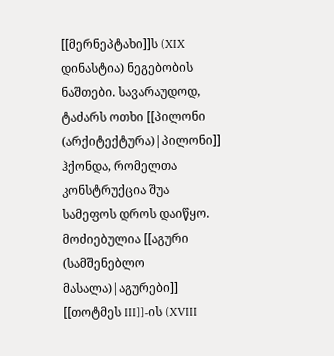[[მერნეპტახი]]ს (XIX დინასტია) ნეგებობის ნაშთები. სავარაუდოდ, ტაძარს ოთხი [[პილონი (არქიტექტურა)|პილონი]] ჰქონდა, რომელთა კონსტრუქცია შუა სამეფოს დროს დაიწყო. მოძიებულია [[აგური (სამშენებლო მასალა)|აგურები]] [[თოტმეს III]]-ის (XVIII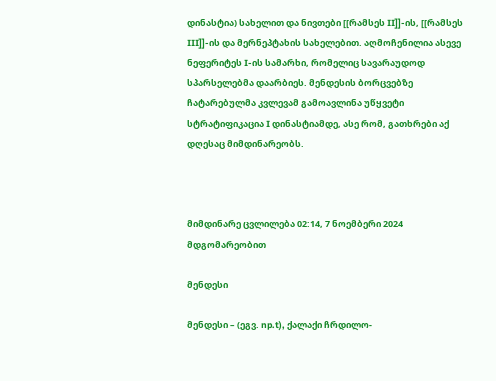დინასტია) სახელით და ნივთები [[რამსეს II]]-ის, [[რამსეს III]]-ის და მერნეპტახის სახელებით. აღმოჩენილია ასევე ნეფერიტეს I-ის სამარხი, რომელიც სავარაუდოდ სპარსელებმა დაარბიეს. მენდესის ბორცვებზე ჩატარებულმა კვლევამ გამოავლინა უწყვეტი სტრატიფიკაცია I დინასტიამდე, ასე რომ, გათხრები აქ დღესაც მიმდინარეობს.



მიმდინარე ცვლილება 02:14, 7 ნოემბერი 2024 მდგომარეობით

მენდესი

მენდესი – (ეგვ. np.t), ქალაქი ჩრდილო-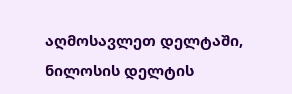აღმოსავლეთ დელტაში, ნილოსის დელტის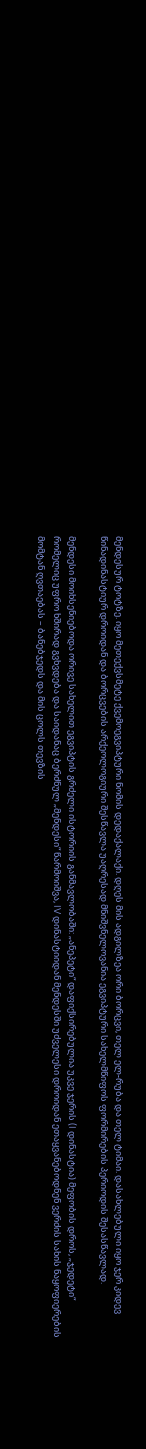მენდესურ ტოტზე. იყო მეთექვსმეტე ქვემოეგვიპტური ნომის დედაქალაქი. დღეს მის ადგილზეა ორი ბორცვი, თელ ელ-რუბა და თელ ტიმაი. დასახლებული იყო ჯერ კიდევ წინადინასტიურ დროიდან და ბორცვების არქეოლოგიური შესწავლა უაღრესად მნიშვნელოვანია ეგვიპტური სახელმწიფოს ფორმირების პერიოდის შესასწავლად.

მენდესი მოიხსენიებოდა ორივე სახელით ეგვიპტის გრძელი ისტორიის განმავლობაში: „ანეპეტი“ დაფიქსირებულია უკვე ჯერის (I დინასტია) მეფობის დროს, „ჯედეტი“ რომელიც უფრო ხშირად გვხვდება და საიდანაც ბერძნულ „მენდესი“ წარმოიშვა, IV დინასტიიდან მენდესში უძველესი დროიდან ეთაყვანებოდნენ ვერძის სახის ნაყოფიერების მომტან ღვთაებას – ბანებჯედს და მის ცოლს თევზის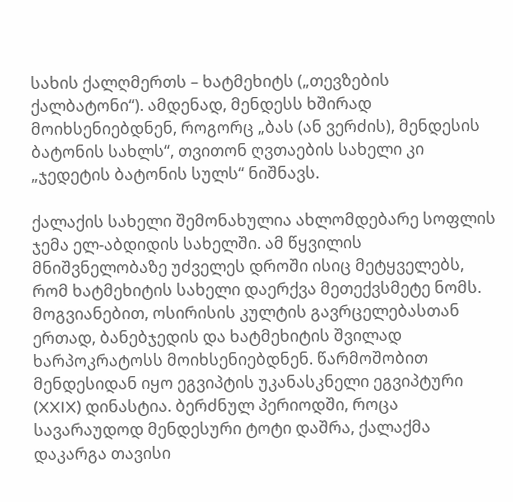სახის ქალღმერთს – ხატმეხიტს („თევზების ქალბატონი“). ამდენად, მენდესს ხშირად მოიხსენიებდნენ, როგორც „ბას (ან ვერძის), მენდესის ბატონის სახლს“, თვითონ ღვთაების სახელი კი „ჯედეტის ბატონის სულს“ ნიშნავს.

ქალაქის სახელი შემონახულია ახლომდებარე სოფლის ჯემა ელ-აბდიდის სახელში. ამ წყვილის მნიშვნელობაზე უძველეს დროში ისიც მეტყველებს, რომ ხატმეხიტის სახელი დაერქვა მეთექვსმეტე ნომს. მოგვიანებით, ოსირისის კულტის გავრცელებასთან ერთად, ბანებჯედის და ხატმეხიტის შვილად ხარპოკრატოსს მოიხსენიებდნენ. წარმოშობით მენდესიდან იყო ეგვიპტის უკანასკნელი ეგვიპტური (XXIX) დინასტია. ბერძნულ პერიოდში, როცა სავარაუდოდ მენდესური ტოტი დაშრა, ქალაქმა დაკარგა თავისი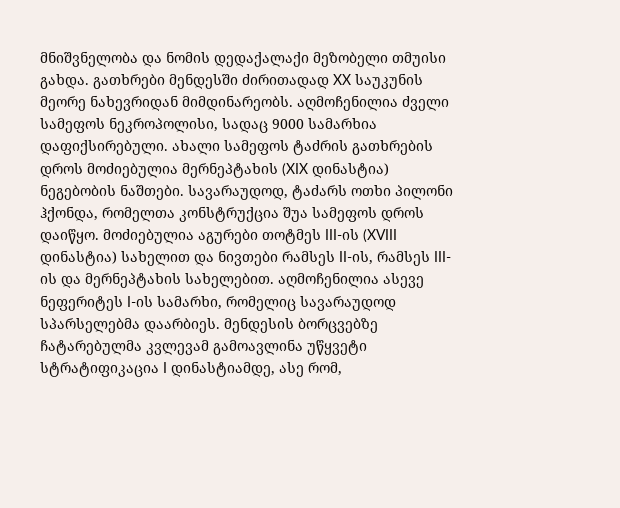მნიშვნელობა და ნომის დედაქალაქი მეზობელი თმუისი გახდა. გათხრები მენდესში ძირითადად XX საუკუნის მეორე ნახევრიდან მიმდინარეობს. აღმოჩენილია ძველი სამეფოს ნეკროპოლისი, სადაც 9000 სამარხია დაფიქსირებული. ახალი სამეფოს ტაძრის გათხრების დროს მოძიებულია მერნეპტახის (XIX დინასტია) ნეგებობის ნაშთები. სავარაუდოდ, ტაძარს ოთხი პილონი ჰქონდა, რომელთა კონსტრუქცია შუა სამეფოს დროს დაიწყო. მოძიებულია აგურები თოტმეს III-ის (XVIII დინასტია) სახელით და ნივთები რამსეს II-ის, რამსეს III-ის და მერნეპტახის სახელებით. აღმოჩენილია ასევე ნეფერიტეს I-ის სამარხი, რომელიც სავარაუდოდ სპარსელებმა დაარბიეს. მენდესის ბორცვებზე ჩატარებულმა კვლევამ გამოავლინა უწყვეტი სტრატიფიკაცია I დინასტიამდე, ასე რომ,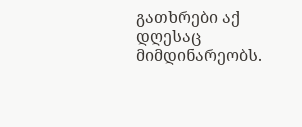გათხრები აქ დღესაც მიმდინარეობს.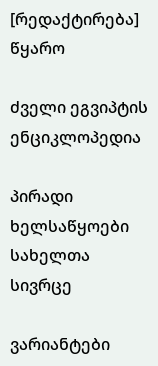[რედაქტირება] წყარო

ძველი ეგვიპტის ენციკლოპედია

პირადი ხელსაწყოები
სახელთა სივრცე

ვარიანტები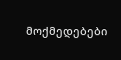მოქმედებები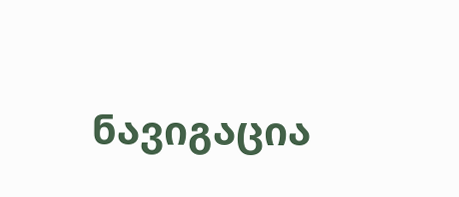ნავიგაცია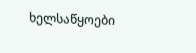ხელსაწყოები